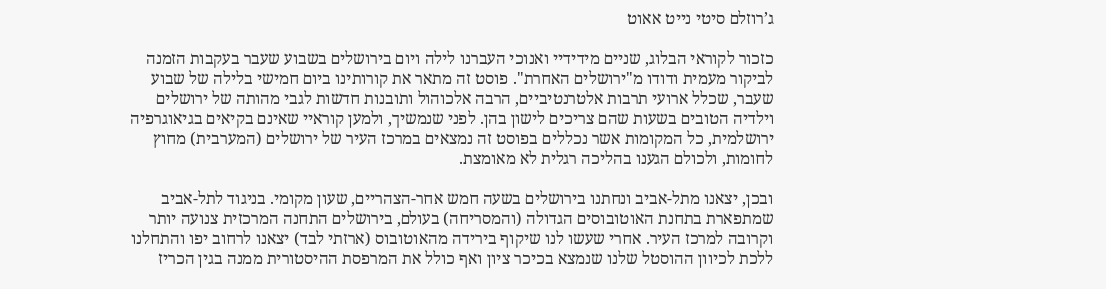ג’רוזלם סיטי נייט אאוט

כזכור לקוראי הבלוג, שניים מידידיי ואנוכי העברנו לילה ויום בירושלים בשבוע שעבר בעקבות הזמנה לביקור מעמית ודודו מ"ירושלים האחרת". פוסט זה מתאר את קורותינו ביום חמישי בלילה של שבוע שעבר, שכלל ארועי תרבות אלטרנטיביים, הרבה אלכוהול ותובנות חדשות לגבי מהותה של ירושלים וילדיה הטובים בשעות שהם צריכים לישון בהן. לפני שנמשיך, ולמען קוראיי שאינם בקיאים בגיאוגרפיה ירושלמית, כל המקומות אשר נכללים בפוסט זה נמצאים במרכז העיר של ירושלים (המערבית) מחוץ לחומות, ולכולם הגענו בהליכה רגלית לא מאומצת.

ובכן, יצאנו מתל-אביב ונחתנו בירושלים בשעה חמש אחר-הצהריים, שעון מקומי. בניגוד לתל-אביב שמתפארת בתחנת האוטובוסים הגדולה (והמסריחה) בעולם, בירושלים התחנה המרכזית צנועה יותר וקרובה למרכז העיר. אחרי שעשו לנו שיקוף בירידה מהאוטובוס (ארזתי לבד) יצאנו לרחוב יפו והתחלנו ללכת לכיוון ההוסטל שלנו שנמצא בכיכר ציון ואף כולל את המרפסת ההיסטורית ממנה בגין הכריז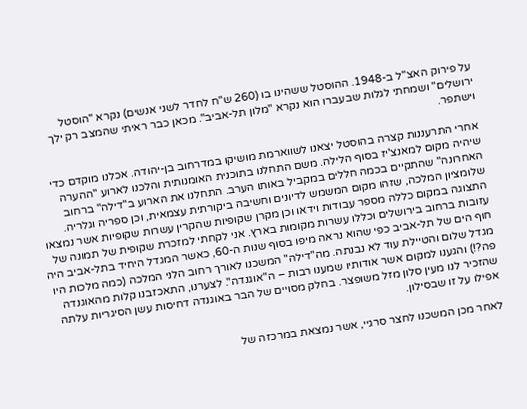על פירוק האצ"ל ב-1948. ההוסטל ששהינו בו (260 ש"ח לחדר לשני אנשים) נקרא "הוסטל ירושלים" ושמחתי לגלות שבעברו הוא נקרא "מלון תל-אביב". מכאן כבר ראיתי שהמצב רק ילך וישתפר.

אחרי התרעננות קצרה בהוסטל יצאנו לשווארמת מושיקו במדרחוב בן-יהודה. אכלנו מוקדם כדי שיהיה מקום למאנצ'יז בסוף הלילה. משם התחלנו בתוכנית האומנותית והלכנו לארוע "ההערה האחרונה" שהתקיים בכמה חללים במקביל באותו הערב. התחלנו את הארוע ב"דילה" ברחוב שלומציון המלכה, שזהו מקום המשמש לדיונים וחשיבה ביקורתית עצמאית, וכן ספריה וגלריה. התצוגה במקום כללה מספר עבודות וידאו וכן מקרן שקופיות שהקרין עשרות שקופיות אשר נמצאו עזובות ברחוב בירושלים וכללו עשרות מקומות בארץ. אני לקחתי למזכרת שקופית של תמונה של חוף הים של תל-אביב כפי שהוא נראה מיפו בסוף שנות ה-60, כאשר המגדל היחיד בתל-אביב היה מגדל שלום והטיילת עוד לא נבנתה. מה"דילה" המשכנו לאורך רחוב הלני המלכה (כמה מלכות היו פה?!) והגענו למקום אשר אודותיו שמענו רבות – ה"אוגנדה". לצערנו, התאכזבנו קלות מהאוגנדה שהזכיר לנו מעין סלון מזל משופצר. בחלק מסויים של הבר באוגנדה דחיסות עשן הסיגריות עלתה אפילו על זו שבסילון.

לאחר מכן המשכנו לחצר סרגיי, אשר נמצאת במרכזה של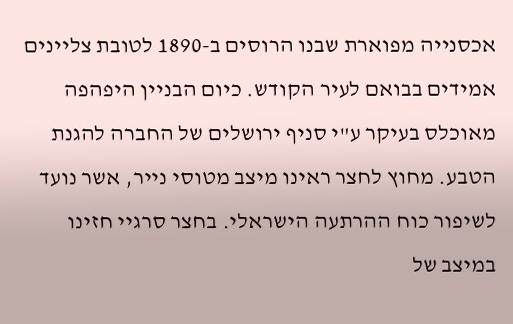אכסנייה מפוארת שבנו הרוסים ב-1890 לטובת צליינים אמידים בבואם לעיר הקודש. כיום הבניין היפהפה מאוכלס בעיקר ע"י סניף ירושלים של החברה להגנת הטבע. מחוץ לחצר ראינו מיצב מטוסי נייר, אשר נועד לשיפור כוח ההרתעה הישראלי. בחצר סרגיי חזינו במיצב של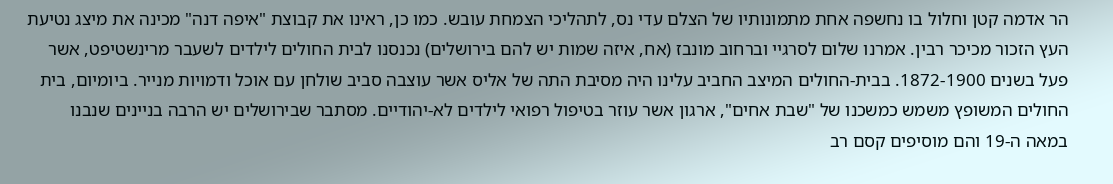הר אדמה קטן וחלול בו נחשפה אחת מתמונותיו של הצלם עדי נס, לתהליכי הצמחת עובש. כמו כן, ראינו את קבוצת "איפה דנה" מכינה את מיצג נטיעת העץ הזכור מכיכר רבין. אמרנו שלום לסרגיי וברחוב מונבז (אח, איזה שמות יש להם בירושלים) נכנסנו לבית החולים לילדים לשעבר מרינשטיפט, אשר פעל בשנים 1872-1900. בבית-החולים המיצב החביב עלינו היה מסיבת התה של אליס אשר עוצבה סביב שולחן עם אוכל ודמויות מנייר. ביומיום, בית החולים המשופץ משמש כמשכנו של "שבת אחים", ארגון אשר עוזר בטיפול רפואי לילדים לא-יהודיים. מסתבר שבירושלים יש הרבה בניינים שנבנו במאה ה-19 והם מוסיפים קסם רב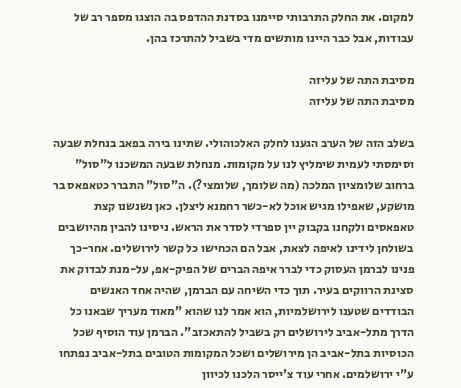למקום. את החלק התרבותי סיימנו בסדנת ההדפס בה הוצגו מספר רב של עבודות, אבל כבר היינו מותשים מדי בשביל להתרכז בהן.

מסיבת התה של עליזה
מסיבת התה של עליזה

בשלב הזה של הערב הגענו לחלק האלכוהולי. שתינו בירה בפאב בנחלת שבעה וסימסתי לעמית שימליץ לנו על מקומות. מנחלת שבעה המשכנו ל"סול" ברחוב שלומציון המלכה (מה שלומך, שלומצי?). ה"סול" התברר כטאפאס בר מושקע, שאפילו מגיש אוכל לא-כשר רחמנא ליצלן. כאן נשנשנו קצת טאפאסים ולקחנו בקבוק יין ספרדי לסדר את הראש. ניסינו להבין מהיושבים בשולחן לידינו לאיפה לצאת, אבל הם הכחישו כל קשר לירושלים. אחר-כך פנינו לברמן העסוק כדי לברר איפה הברים של הפיק-אפ, על-מנת לבדוק את סצינת הרווקים בעיר. תוך כדי השיחה עם הברמן, שהיה אחד האנשים הבודדים שטענו לירושלמיות, הוא אמר לנו שהוא "מאוד מעריך שבאנו כל הדרך מתל-אביב לירושלים רק בשביל להתאכזב". הברמן עוד הוסיף שכל הכוסיות בתל-אביב הן מירושלים ושכל המקומות הטובים בתל-אביב נפתחו ע"י ירושלמים. אחרי עוד צ'ייסר הלכנו לכיוון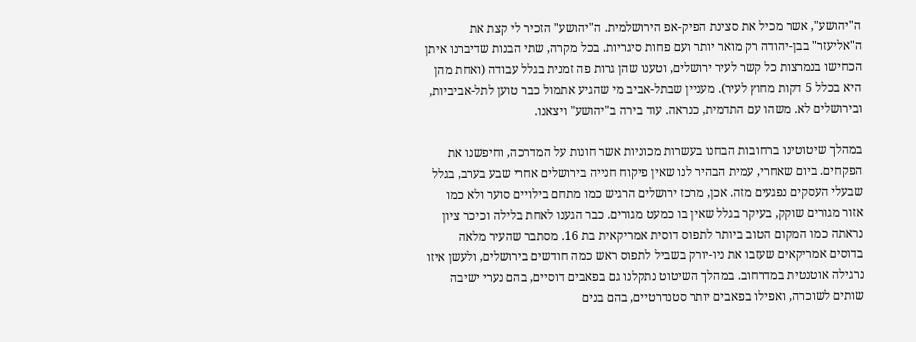ה"יהושע", אשר מכיל את סצינת הפיק-אפ הירושלמית. ה"יהושע" הזכיר לי קצת את ה"אליעזר" בבן-יהודה רק מואר יותר ועם פחות סיגריות. בכל מקרה, שתי הבנות שדיברנו איתן הכחישו בנמרצות כל קשר לעיר ירושלים, וטענו שהן גרות פה זמנית בגלל עבודה (ואחת מהן היא בכלל 5 דקות מחוץ לעיר). מעניין שבתל-אביב מי שהגיע אתמול כבר טוען לתל-אביביות, ובירושלים לא. משהו עם התדמית, כנראה. עוד בירה ב"יהושע" ויצאנו.

במהלך שיטוטינו ברחובות הבחנו בעשרות מכוניות אשר חונות על המדרכה, וחיפשנו את הפקחים. ביום שאחרי, עמית הבהיר לנו שאין פיקוח חנייה בירושלים אחרי שבע בערב, בגלל שבעלי העסקים נפגעים מזה. אכן, מרכז ירושלים הרגיש כמו מתחם בילויים סוער ולא כמו אזור מגורים שוקק, בעיקר בגלל שאין בו כמעט מגורים. כבר הגענו לאחת בלילה וכיכר ציון נראתה כמו המקום הטוב ביותר לתפוס דוסית אמריקאית בת 16. מסתבר שהעיר מלאה בדוסים אמריקאים שעזבו את ניו-יורק בשביל לתפוס ראש כמה חודשים בירושלים, ולעשן איזו נרגילה אוטנטית במדרחוב. במהלך השיטוט נתקלנו גם בפאבים דוסיים, בהם נערי ישיבה שותים לשוכרה, ואפילו בפאבים יותר סטנדרטיים, בהם בנים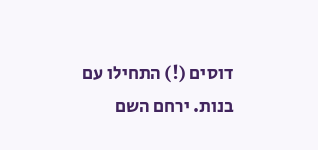דוסים (!) התחילו עם בנות. ירחם השם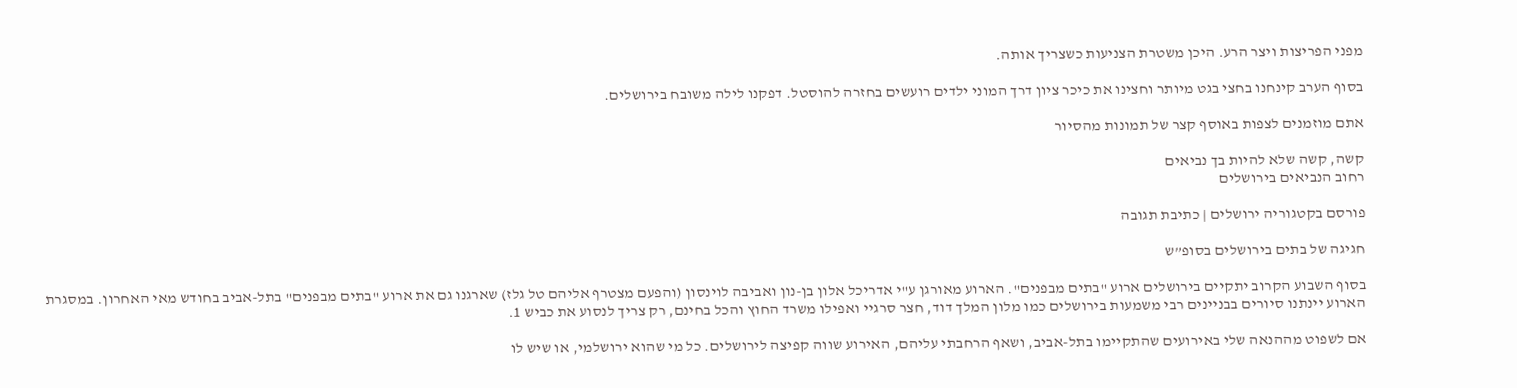מפני הפריצות ויצר הרע. היכן משטרת הצניעות כשצריך אותה.

בסוף הערב קינחנו בחצי בגט מיותר וחצינו את כיכר ציון דרך המוני ילדים רועשים בחזרה להוסטל. דפקנו לילה משובח בירושלים.

אתם מוזמנים לצפות באוסף קצר של תמונות מהסיור

קשה, קשה שלא להיות בך נביאים
רחוב הנביאים בירושלים

פורסם בקטגוריה ירושלים | כתיבת תגובה

חגיגה של בתים בירושלים בסופ”ש

בסוף השבוע הקרוב יתקיים בירושלים ארוע "בתים מבפנים". הארוע מאורגן ע"י אדריכל אלון בן-נון ואביבה לוינסון (והפעם מצטרף אליהם טל גלז) שארגנו גם את ארוע "בתים מבפנים" בתל-אביב בחודש מאי האחרון. במסגרת הארוע יינתנו סיורים בבניינים רבי משמעות בירושלים כמו מלון המלך דוד, חצר סרגיי ואפילו משרד החוץ והכל בחינם, רק צריך לנסוע את כביש 1.

אם לשפוט מההנאה שלי באירועים שהתקיימו בתל-אביב, ושאף הרחבתי עליהם, האירוע שווה קפיצה לירושלים. כל מי שהוא ירושלמי, או שיש לו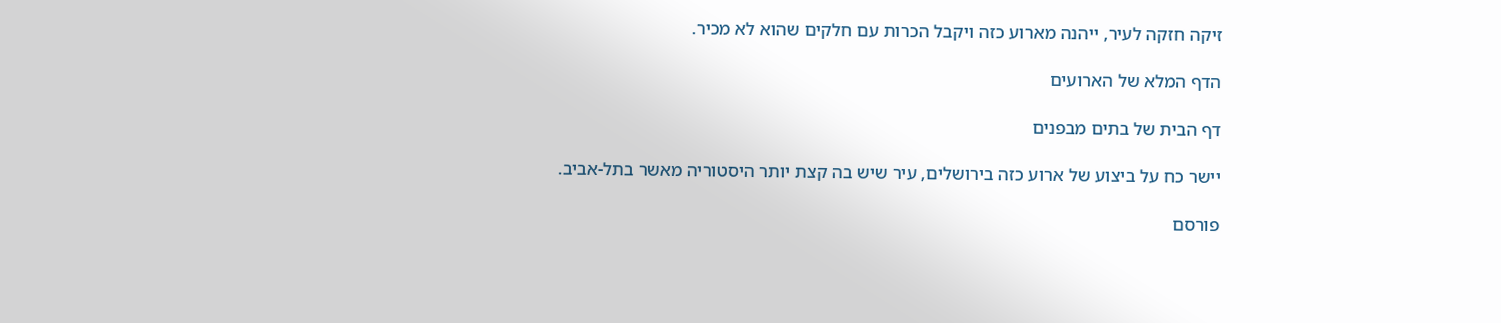זיקה חזקה לעיר, ייהנה מארוע כזה ויקבל הכרות עם חלקים שהוא לא מכיר.

הדף המלא של הארועים

דף הבית של בתים מבפנים

יישר כח על ביצוע של ארוע כזה בירושלים, עיר שיש בה קצת יותר היסטוריה מאשר בתל-אביב.

פורסם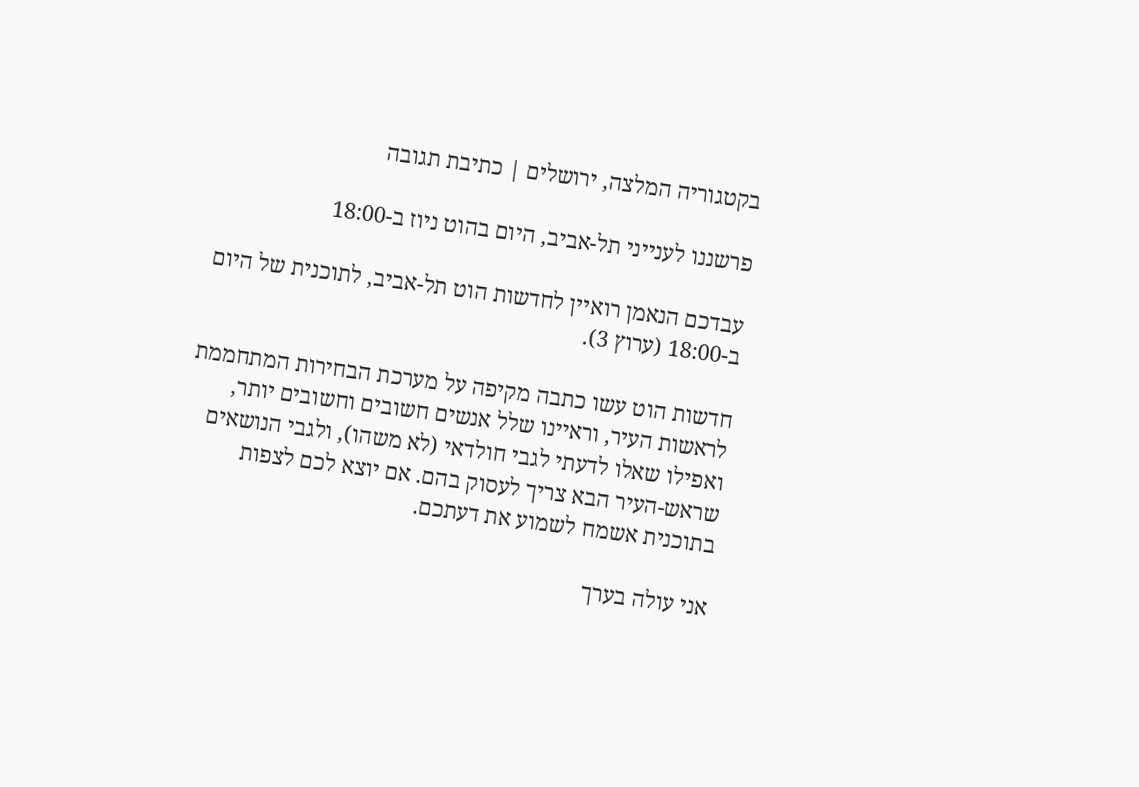בקטגוריה המלצה, ירושלים | כתיבת תגובה

פרשננו לענייני תל-אביב, היום בהוט ניוז ב-18:00

עבדכם הנאמן רואיין לחדשות הוט תל-אביב, לתוכנית של היום ב-18:00 (ערוץ 3).

חדשות הוט עשו כתבה מקיפה על מערכת הבחירות המתחממת לראשות העיר, וראיינו שלל אנשים חשובים וחשובים יותר, ואפילו שאלו לדעתי לגבי חולדאי (לא משהו), ולגבי הנושאים שראש-העיר הבא צריך לעסוק בהם. אם יוצא לכם לצפות בתוכנית אשמח לשמוע את דעתכם.

אני עולה בערך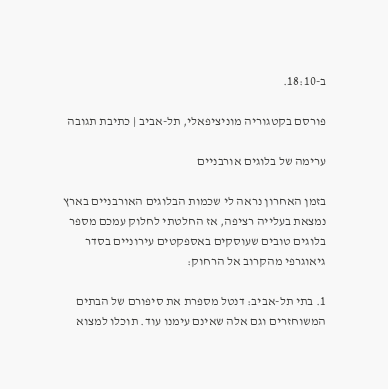ב-18:10.

פורסם בקטגוריה מוניציפאלי, תל-אביב | כתיבת תגובה

ערימה של בלוגים אורבניים

בזמן האחרון נראה לי שכמות הבלוגים האורבניים בארץ נמצאת בעלייה רציפה, אז החלטתי לחלוק עמכם מספר בלוגים טובים שעוסקים באספקטים עירוניים בסדר גיאוגרפי מהקרוב אל הרחוק:

1. בתי תל-אביב: דנטל מספרת את סיפורם של הבתים המשוחזרים וגם אלה שאינם עימנו עוד. תוכלו למצוא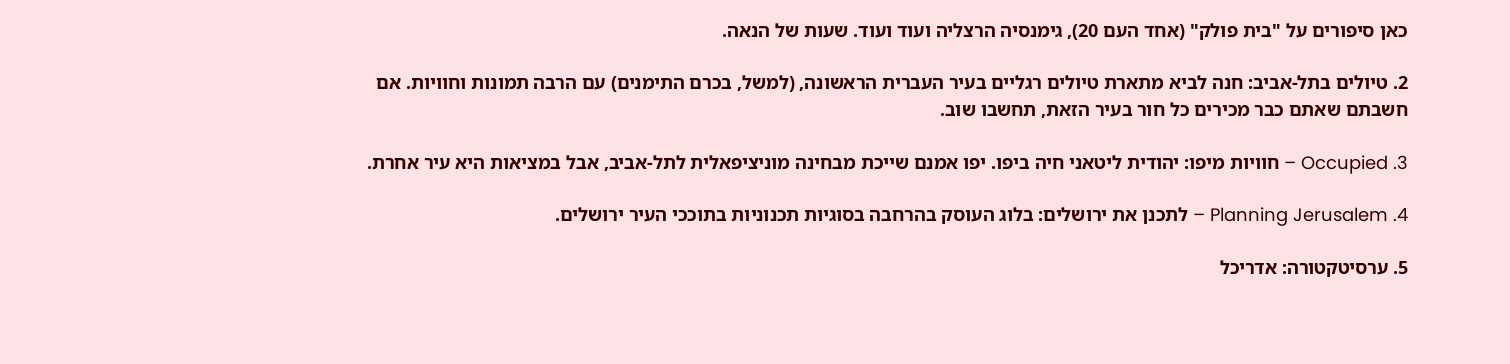כאן סיפורים על "בית פולק" (אחד העם 20), גימנסיה הרצליה ועוד ועוד. שעות של הנאה.

2. טיולים בתל-אביב: חנה לביא מתארת טיולים רגליים בעיר העברית הראשונה, (למשל, בכרם התימנים) עם הרבה תמונות וחוויות. אם חשבתם שאתם כבר מכירים כל חור בעיר הזאת, תחשבו שוב.

3. Occupied – חוויות מיפו: יהודית ליטאני חיה ביפו. יפו אמנם שייכת מבחינה מוניציפאלית לתל-אביב, אבל במציאות היא עיר אחרת.

4. Planning Jerusalem – לתכנן את ירושלים: בלוג העוסק בהרחבה בסוגיות תכנוניות בתוככי העיר ירושלים.

5. ערסיטקטורה: אדריכל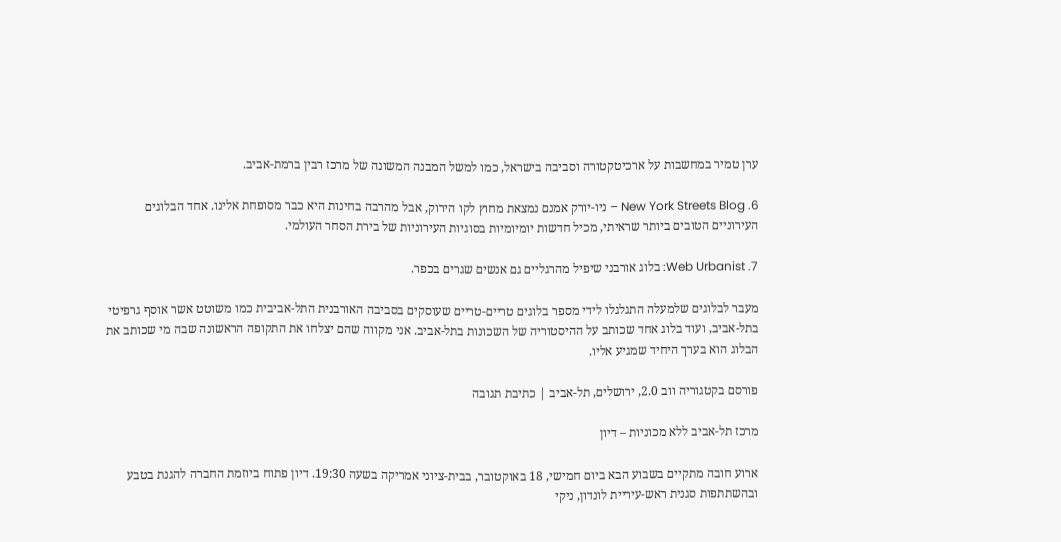ערן טמיר במחשבות על ארכיטקטורה וסביבה בישראל, כמו למשל המבנה המשונה של מרכז רבין ברמת-אביב.

6. New York Streets Blog – ניו-יורק אמנם נמצאת מחוץ לקו הירוק, אבל מהרבה בחינות היא כבר מסופחת אלינו. אחד הבלוגים העירוניים הטובים ביותר שראיתי, מכיל חדשות יומיומיות בסוגיות העירוניות של בירת הסחר העולמי.

7. Web Urbanist: בלוג אורבני שיפיל מהרגליים גם אנשים שגרים בכפר.

מעבר לבלוגים שלמעלה התגלגלו לידי מספר בלוגים טריים-טריים שעוסקים בסביבה האורבנית התל-אביבית כמו משוטט אשר אוסף גרפיטי בתל-אביב, ועוד בלוג אחד שכותב על ההיסטוריה של השכונות בתל-אביב. אני מקווה שהם יצלחו את התקופה הראשונה שבה מי שכותב את הבלוג הוא בערך היחיד שמגיע אליו.

פורסם בקטגוריה ווב 2.0, ירושלים, תל-אביב | כתיבת תגובה

מרכז תל-אביב ללא מכוניות – דיון

ארוע חובה מתקיים בשבוע הבא ביום חמישי, 18 באוקטובר, בבית-ציוני אמריקה בשעה 19:30. דיון פתוח ביוזמת החברה להגנת בטבע ובהשתתפות סגנית ראש-עיריית לונדון, ניקי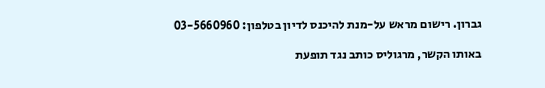גברון. רישום מראש על-מנת להיכנס לדיון בטלפון: 03-5660960

באותו הקשר, מרגוליס כותב נגד תופעת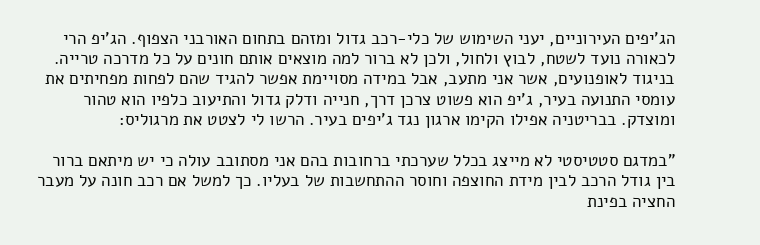הג'יפים העירוניים, יעני השימוש של כלי-רכב גדול ומזהם בתחום האורבני הצפוף. הג'יפ הרי לכאורה נועד לשטח, לבוץ ולחול, ולכן לא ברור למה מוצאים אותם חונים על כל מדרכה טרייה. בניגוד לאופנועים, אשר אני מתעב, אבל במידה מסויימת אפשר להגיד שהם לפחות מפחיתים את עומסי התנועה בעיר, ג'יפ הוא פשוט צרכן דרך, חנייה ודלק גדול והתיעוב כלפיו הוא טהור ומוצדק. בבריטניה אפילו הקימו ארגון נגד ג'יפים בעיר. הרשו לי לצטט את מרגוליס:

"במדגם סטטיסטי לא מייצג בכלל שערכתי ברחובות בהם אני מסתובב עולה כי יש מיתאם ברור בין גודל הרכב לבין מידת החוצפה וחוסר ההתחשבות של בעליו. כך למשל אם רכב חונה על מעבר החציה בפינת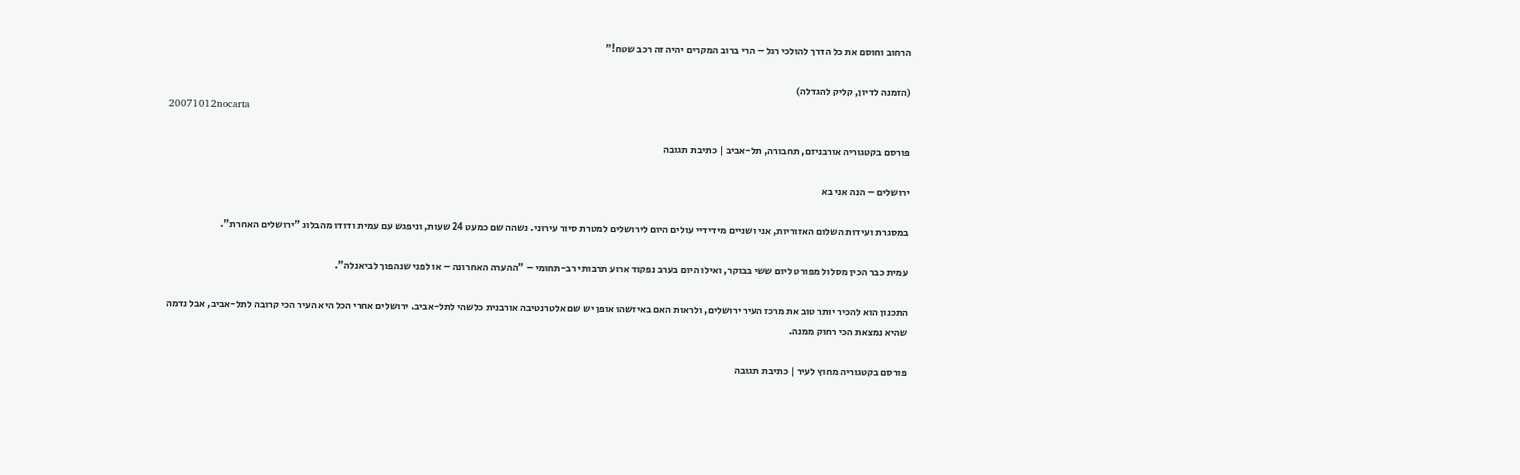הרחוב וחוסם את כל הדרך להולכי רגל – הרי ברוב המקרים יהיה זה רכב שטח!"

(הזמנה לדיון, קליק להגדלה)
20071012nocarta

פורסם בקטגוריה אורבניזם, תחבורה, תל-אביב | כתיבת תגובה

ירושלים – הנה אני בא

במסגרת ועידות השלום האזוריות, אני ושניים מידידיי עולים היום לירושלים למטרת סיור עירוני. נשהה שם כמעט 24 שעות, וניפגש עם עמית ודודו מהבלוג "ירושלים האחרת".

עמית כבר הכין מסלול מפורט ליום ששי בבוקר, ואילו היום בערב נפקוד ארוע תרבותי רב-תחומי – "ההערה האחרונה – או לפני שנהפוך לביאנלה".

התכנון הוא להכיר יותר טוב את מרכז העיר ירושלים, ולראות האם באיזשהו אופן יש שם אלטרנטיבה אורבנית כלשהי לתל-אביב. ירושלים אחרי הכל היא העיר הכי קרובה לתל-אביב, אבל נדמה שהיא נמצאת הכי רחוק ממנה.

פורסם בקטגוריה מחוץ לעיר | כתיבת תגובה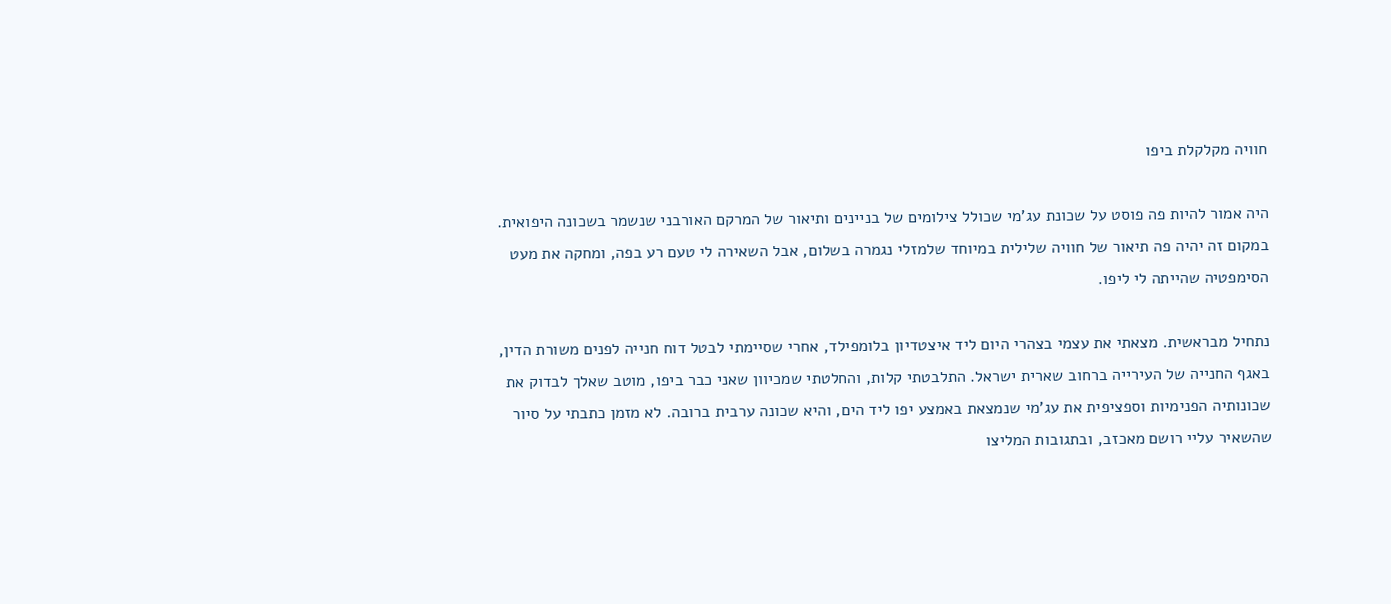חוויה מקלקלת ביפו

היה אמור להיות פה פוסט על שכונת עג'מי שכולל צילומים של בניינים ותיאור של המרקם האורבני שנשמר בשכונה היפואית. במקום זה יהיה פה תיאור של חוויה שלילית במיוחד שלמזלי נגמרה בשלום, אבל השאירה לי טעם רע בפה, ומחקה את מעט הסימפטיה שהייתה לי ליפו.

נתחיל מבראשית. מצאתי את עצמי בצהרי היום ליד איצטדיון בלומפילד, אחרי שסיימתי לבטל דוח חנייה לפנים משורת הדין, באגף החנייה של העירייה ברחוב שארית ישראל. התלבטתי קלות, והחלטתי שמכיוון שאני כבר ביפו, מוטב שאלך לבדוק את שכונותיה הפנימיות וספציפית את עג'מי שנמצאת באמצע יפו ליד הים, והיא שכונה ערבית ברובה. לא מזמן כתבתי על סיור שהשאיר עליי רושם מאכזב, ובתגובות המליצו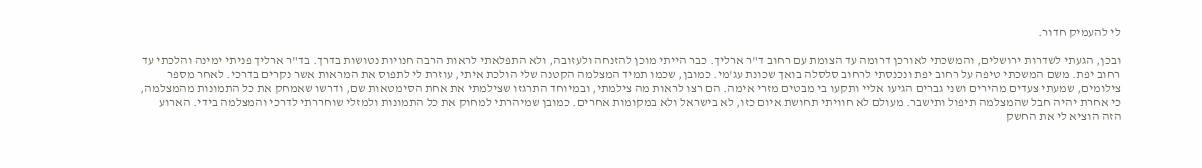לי להעמיק חדור.

ובכן, הגעתי לשדרות ירושלים, והמשכתי לאורכן דרומה עד הצומת עם רחוב ד"ר ארליך. כבר הייתי מוכן להזנחה ולעזובה, ולא התפלאתי לראות הרבה חנויות נטושות בדרך. בד"ר ארליך פניתי ימינה והלכתי עד רחוב יפת. משם המשכתי טיפה על רחוב יפת ונכנסתי לרחוב סלסלה בואך שכונת עג'מי. כמובן, שכמו תמיד המצלמה הקטנה שלי הולכת איתי, עוזרת לי לתפוס את המראות אשר נקרים בדרכי. לאחר מספר צילומים, שמעתי צעדים מהירים ושני גברים הגיעו אליי ותקעו בי מבטים מזרי אימה. הם רצו לראות מה צילמתי, ובמיוחד התרגזו שצילמתי את אחת הסימטאות שם, ודרשו שאמחק את כל התמונות מהמצלמה, כי אחרת יהיה חבל שהמצלמה תיפול ותישבר. מעולם לא חוויתי תחושת איום כזו, לא בישראל ולא במקומות אחרים. כמובן שמיהרתי למחוק את כל התמונות ולמזלי שוחררתי לדרכי והמצלמה בידי. הארוע הזה הוציא לי את החשק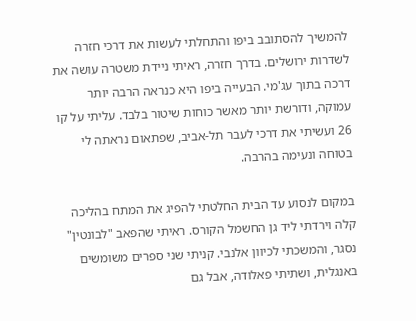להמשיך להסתובב ביפו והתחלתי לעשות את דרכי חזרה לשדרות ירושלים. בדרך חזרה, ראיתי ניידת משטרה עושה את דרכה בתוך עג'מי. הבעייה ביפו היא כנראה הרבה יותר עמוקה, ודורשת יותר מאשר כוחות שיטור בלבד. עליתי על קו 26 ועשיתי את דרכי לעבר תל-אביב, שפתאום נראתה לי בטוחה ונעימה בהרבה.

במקום לנסוע עד הבית החלטתי להפיג את המתח בהליכה קלה וירדתי ליד גן החשמל הקורס. ראיתי שהפאב "לבונטין" נסגר, והמשכתי לכיוון אלנבי. קניתי שני ספרים משומשים באנגלית, ושתיתי פאלודה, אבל גם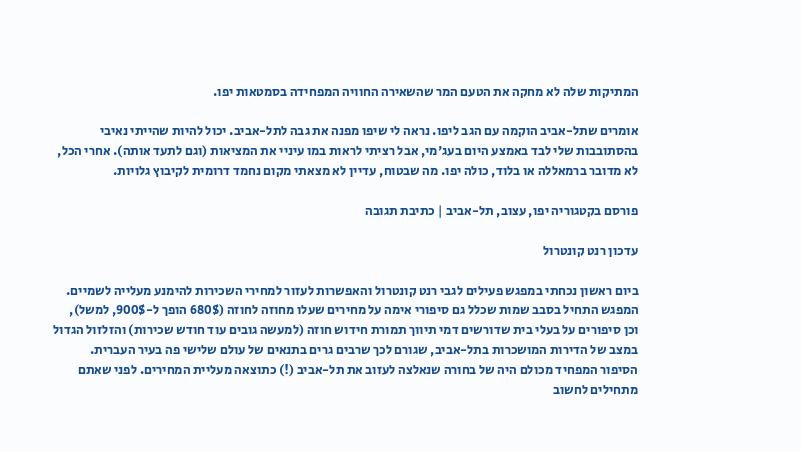המתיקות שלה לא מחקה את הטעם המר שהשאירה החוויה המפחידה בסמטאות יפו.

אומרים שתל-אביב הוקמה עם הגב ליפו. נראה לי שיפו מפנה את גבה לתל-אביב. יכול להיות שהייתי נאיבי בהסתובבות שלי לבד באמצע היום בעג'מי, אבל רציתי לראות במו עיניי את המציאות (וגם לתעד אותה). אחרי הכל, לא מדובר ברמאללה או בלוד, כולה יפו. מה שבטוח, עדיין לא מצאתי מקום נחמד דרומית לקיבוץ גלויות.

פורסם בקטגוריה יפו, עצוב, תל-אביב | כתיבת תגובה

עדכון רנט קונטרול

ביום ראשון נכחתי במפגש פעילים לגבי רנט קונטרול והאפשרות לעזור למחירי השכירות להימנע מעלייה לשמיים. המפגש התחיל בסבב שמות שכלל גם סיפורי אימה על מחירים שעלו מחוזה לחוזה (680$ הופך ל-900$, למשל), וכן סיפורים על בעלי בית שדורשים דמי תיווך תמורת חידוש חוזה (למעשה גובים עוד חודש שכירות) והזלזול הגדול במצב של הדירות המושכרות בתל-אביב, שגורם לכך שרבים גרים בתנאים של עולם שלישי פה בעיר העברית. הסיפור המפחיד מכולם היה של בחורה שנאלצה לעזוב את תל-אביב (!) כתוצאה מעליית המחירים. לפני שאתם מתחילים לחשוב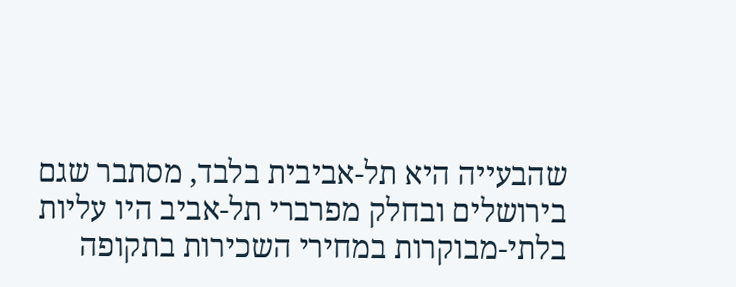שהבעייה היא תל-אביבית בלבד, מסתבר שגם בירושלים ובחלק מפרברי תל-אביב היו עליות בלתי-מבוקרות במחירי השכירות בתקופה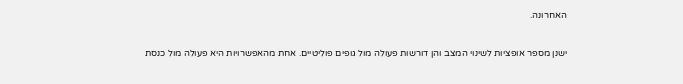האחרונה.

ישנן מספר אופציות לשינוי המצב והן דורשות פעולה מול גופים פוליטיים. אחת מהאפשרויות היא פעולה מול כנסת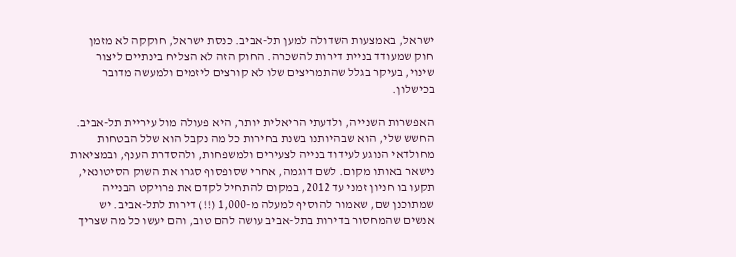ישראל, באמצעות השדולה למען תל-אביב. כנסת ישראל, חוקקה לא מזמן חוק שמעודד בניית דירות להשכרה. החוק הזה לא הצליח בינתיים ליצור שינוי, בעיקר בגלל שהתמריצים שלו לא קורצים ליזמים ולמעשה מדובר בכישלון.

האפשרות השנייה, ולדעתי הריאלית יותר, היא פעולה מול עיריית תל-אביב. החשש שלי, הוא שבהיותנו בשנת בחירות כל מה נקבל הוא שלל הבטחות מחולדאי הנוגע לעידוד בנייה לצעירים ולמשפחות, ולהסדרת הענף, ובמציאות נישאר באותו מקום. לשם דוגמה, אחרי שסופסוף סגרו את השוק הסיטונאי, תקעו בו חניון זמני עד 2012, במקום להתחיל לקדם את פרויקט הבנייה שמתוכנן שם, שאמור להוסיף למעלה מ-1,000 (!!) דירות לתל-אביב. יש אנשים שהמחסור בדירות בתל-אביב עושה להם טוב, והם יעשו כל מה שצריך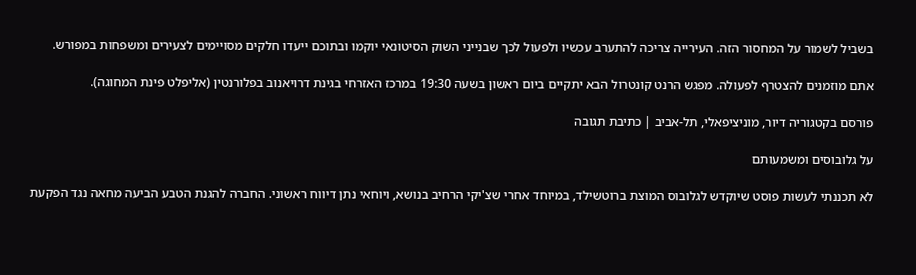בשביל לשמור על המחסור הזה. העירייה צריכה להתערב עכשיו ולפעול לכך שבנייני השוק הסיטונאי יוקמו ובתוכם ייעדו חלקים מסויימים לצעירים ומשפחות במפורש.

אתם מוזמנים להצטרף לפעולה. מפגש הרנט קונטרול הבא יתקיים ביום ראשון בשעה 19:30 במרכז האזרחי בגינת דרויאנוב בפלורנטין (אליפלט פינת המחוגה).

פורסם בקטגוריה דיור, מוניציפאלי, תל-אביב | כתיבת תגובה

על גלובוסים ומשמעותם

לא תכננתי לעשות פוסט שיוקדש לגלובוס המוצת ברוטשילד, במיוחד אחרי שצ'יקי הרחיב בנושא, ויוחאי נתן דיווח ראשוני. החברה להגנת הטבע הביעה מחאה נגד הפקעת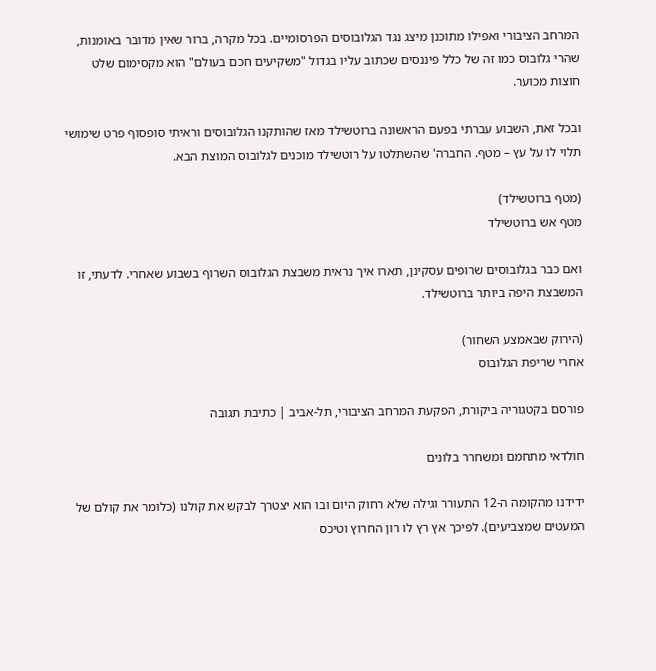המרחב הציבורי ואפילו מתוכנן מיצג נגד הגלובוסים הפרסומיים. בכל מקרה, ברור שאין מדובר באומנות, שהרי גלובוס כמו זה של כלל פיננסים שכתוב עליו בגדול "משקיעים חכם בעולם" הוא מקסימום שלט חוצות מכוער.

ובכל זאת, השבוע עברתי בפעם הראשונה ברוטשילד מאז שהותקנו הגלובוסים וראיתי סופסוף פרט שימושי תלוי לו על עץ – מטף. החברה' שהשתלטו על רוטשילד מוכנים לגלובוס המוצת הבא.

(מטף ברוטשילד)
מטף אש ברוטשילד

ואם כבר בגלובוסים שרופים עסקינן, תארו איך נראית משבצת הגלובוס השרוף בשבוע שאחרי. לדעתי, זו המשבצת היפה ביותר ברוטשילד.

(הירוק שבאמצע השחור)
אחרי שריפת הגלובוס

פורסם בקטגוריה ביקורת, הפקעת המרחב הציבורי, תל-אביב | כתיבת תגובה

חולדאי מתחמם ומשחרר בלונים

ידידנו מהקומה ה-12 התעורר וגילה שלא רחוק היום ובו הוא יצטרך לבקש את קולנו (כלומר את קולם של המעטים שמצביעים). לפיכך אץ רץ לו רון החרוץ וטיכס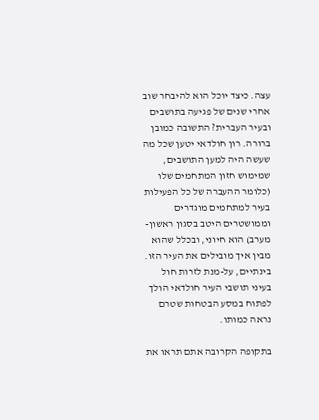עצה. כיצד יוכל הוא להיבחר שוב אחרי שנים של פגיעה בתושבים ובעיר העברית? התשובה כמובן ברורה. רון חולדאי יטען שכל מה שעשה היה למען התושבים, שמימוש חזון המתחמים שלו (כלומר ההעברה של כל הפעילות בעיר למתחמים מוגדרים וממושטרים היטב בסגון ראשון-מערב) הוא חיוני, ובכלל שהוא מבין איך מובילים את העיר הזו. בינתיים, על-מנת לזרות חול בעיני תושבי העיר חולדאי הולך לפתוח במסע הבטחות שטרם נראה כמותו.

בתקופה הקרובה אתם תראו את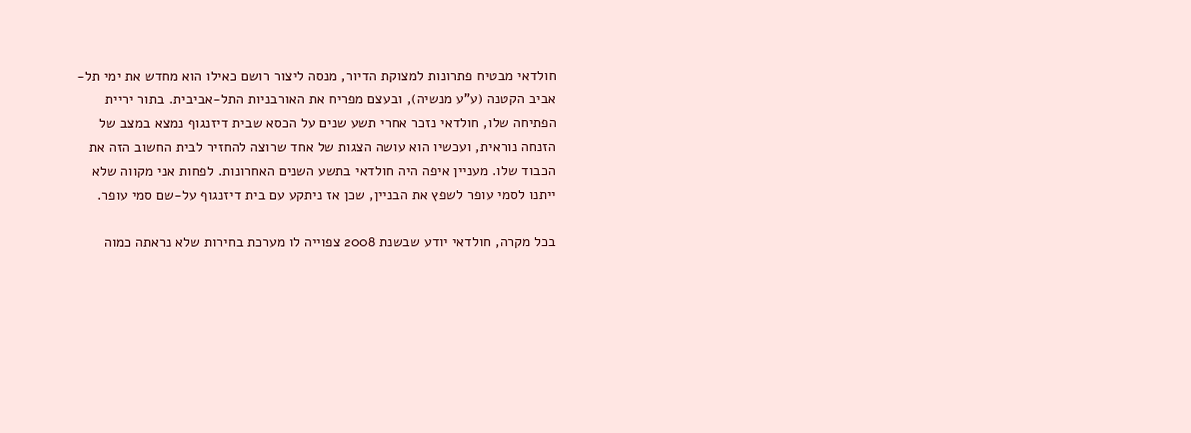חולדאי מבטיח פתרונות למצוקת הדיור, מנסה ליצור רושם כאילו הוא מחדש את ימי תל-אביב הקטנה (ע"ע מנשיה), ובעצם מפריח את האורבניות התל-אביבית. בתור יריית הפתיחה שלו, חולדאי נזכר אחרי תשע שנים על הכסא שבית דיזנגוף נמצא במצב של הזנחה נוראית, ועכשיו הוא עושה הצגות של אחד שרוצה להחזיר לבית החשוב הזה את הכבוד שלו. מעניין איפה היה חולדאי בתשע השנים האחרונות. לפחות אני מקווה שלא ייתנו לסמי עופר לשפץ את הבניין, שכן אז ניתקע עם בית דיזנגוף על-שם סמי עופר.

בכל מקרה, חולדאי יודע שבשנת 2008 צפוייה לו מערכת בחירות שלא נראתה כמוה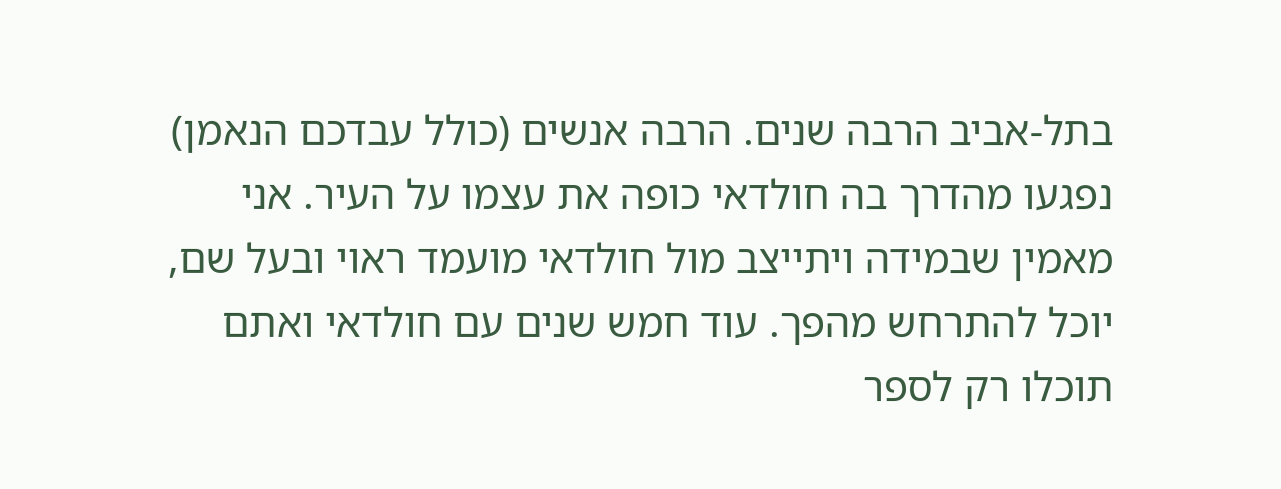בתל-אביב הרבה שנים. הרבה אנשים (כולל עבדכם הנאמן) נפגעו מהדרך בה חולדאי כופה את עצמו על העיר. אני מאמין שבמידה ויתייצב מול חולדאי מועמד ראוי ובעל שם, יוכל להתרחש מהפך. עוד חמש שנים עם חולדאי ואתם תוכלו רק לספר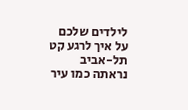לילדים שלכם על איך לרגע קט תל-אביב נראתה כמו עיר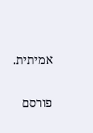אמיתית.

פורסם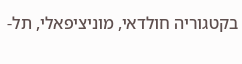בקטגוריה חולדאי, מוניציפאלי, תל-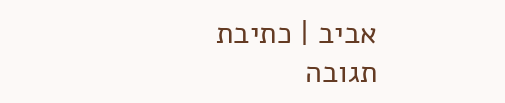אביב | כתיבת תגובה